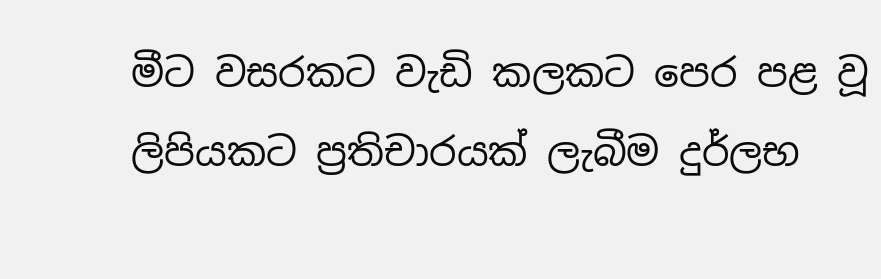මීට වසරකට වැඩි කලකට පෙර පළ වූ ලිපියකට ප්‍රතිචාරයක් ලැබීම දුර්ලභ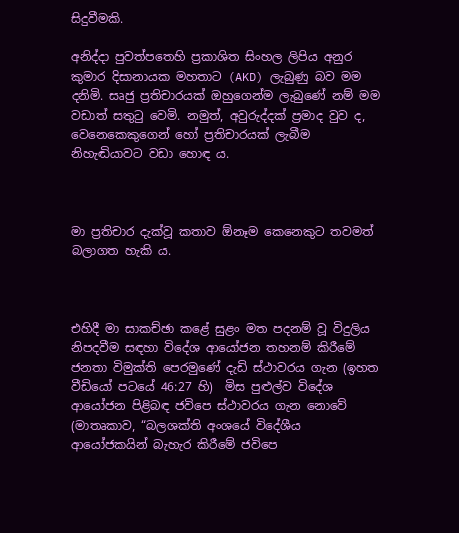සිදුවීමකි.

අනිද්දා පුවත්පතෙහි ප්‍රකාශිත සිංහල ලිපිය අනුර කුමාර දිසානායක මහතාට (AKD) ලැබුණු බව මම දනිමි. සෘජු ප්‍රතිචාරයක් ඔහුගෙන්ම ලැබුණේ නම් මම වඩාත් සතුටු වෙමි. නමුත්, අවුරුද්දක් ප්‍රමාද වුව ද, වෙනෙකෙකුගෙන් හෝ ප්‍රතිචාරයක් ලැබීම නිහැඬියාවට වඩා හොඳ ය.



මා ප්‍රතිචාර දැක්වූ කතාව ඕනෑම කෙනෙකුට තවමත් බලාගත හැකි ය.



එහිදී මා සාකච්ඡා කළේ සුළං මත පදනම් වූ විදුලිය නිපදවීම සඳහා විදේශ ආයෝජන තහනම් කිරීමේ ජනතා විමුක්ති පෙරමුණේ දැඩි ස්ථාවරය ගැන (ඉහත වීඩියෝ පටයේ 46:27 හි)  මිස පුළුල්ව විදේශ ආයෝජන පිළිබඳ ජවිපෙ ස්ථාවරය ගැන නොවේ (මාතෘකාව, “බලශක්ති අංශයේ විදේශීය ආයෝජකයින් බැහැර කිරීමේ ජවිපෙ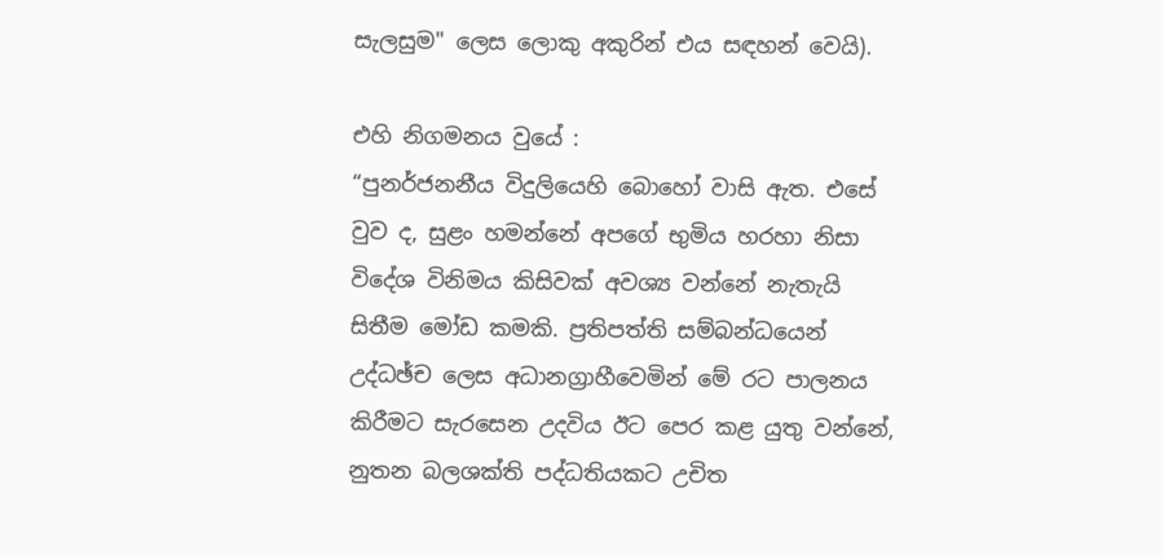සැලසුම" ලෙස ලොකු අකුරින් එය සඳහන් වෙයි).

එහි නිගමනය වුයේ :
“පුනර්ජනනීය විදුලියෙහි බොහෝ වාසි ඇත. එසේ වුව ද, සුළං හමන්නේ අපගේ භුමිය හරහා නිසා විදේශ විනිමය කිසිවක් අවශ්‍ය වන්නේ නැතැයි සිතීම මෝඩ කමකි. ප්‍රතිපත්ති සම්බන්ධයෙන් උද්ධඡ්ච ලෙස අධානග්‍රාහීවෙමින් මේ රට පාලනය කිරීමට සැරසෙන උදවිය ඊට පෙර කළ යුතු වන්නේ, නුතන බලශක්ති පද්ධතියකට උචිත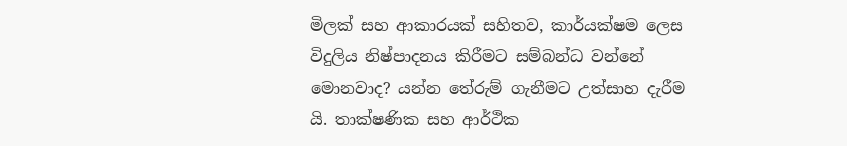මිලක් සහ ආකාරයක් සහිතව, කාර්යක්ෂම ලෙස විදුලිය නිෂ්පාදනය කිරීමට සම්බන්ධ වන්නේ මොනවාද? යන්න තේරුම් ගැනීමට උත්සාහ දැරීම යි. තාක්ෂණික සහ ආර්ථික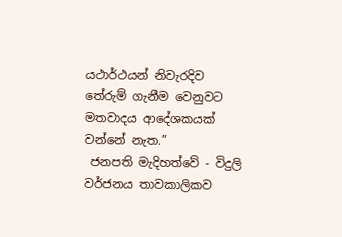යථාර්ථයන් නිවැරදිව තේරුම් ගැනීම වෙනුවට මතවාදය ආදේශකයක් වන්නේ නැත.”
 ජනපති මැදිහත්වේ - විදුලි වර්ජනය තාවකාලිකව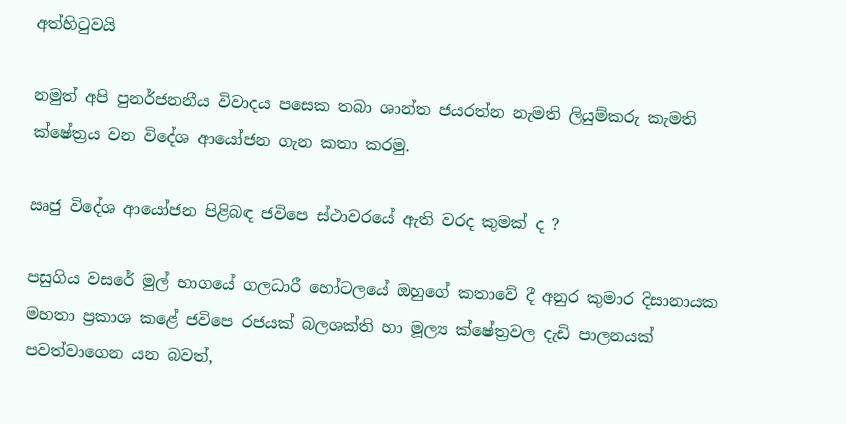අත්හිටුවයි

නමුත් අපි පුනර්ජනනීය විවාදය පසෙක තබා ශාන්ත ජයරත්න නැමති ලියුම්කරු කැමති ක්ෂේත්‍රය වන විදේශ ආයෝජන ගැන කතා කරමු.

ඍජු විදේශ ආයෝජන පිළිබඳ ජවිපෙ ස්ථාවරයේ ඇති වරද කුමක් ද ?

පසුගිය වසරේ මුල් භාගයේ ගලධාරී හෝටලයේ ඔහුගේ කතාවේ දී අනුර කුමාර දිසානායක මහතා ප්‍රකාශ කළේ ජවිපෙ රජයක් බලශක්ති හා මූල්‍ය ක්ෂේත්‍රවල දැඩි පාලනයක් පවත්වාගෙන යන බවත්,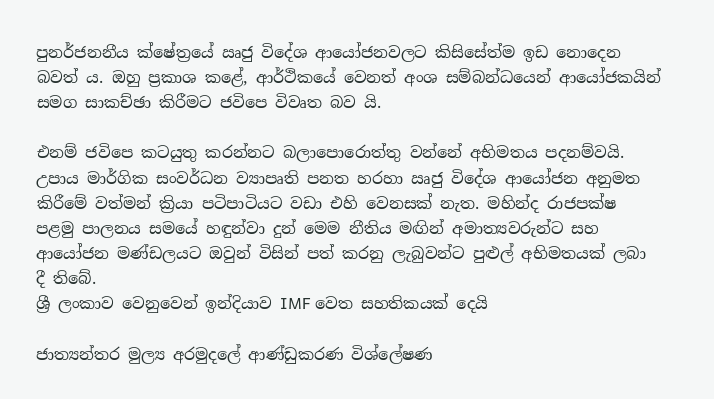පුනර්ජනනීය ක්ෂේත්‍රයේ ඍජු විදේශ ආයෝජනවලට කිසිසේත්ම ඉඩ නොදෙන බවත් ය. ඔහු ප්‍රකාශ කළේ, ආර්ථිකයේ වෙනත් අංශ සම්බන්ධයෙන් ආයෝජකයින් සමග සාකච්ඡා කිරීමට ජවිපෙ විවෘත බව යි.

එනම් ජවිපෙ කටයුතු කරන්නට බලාපොරොත්තු වන්නේ අභිමතය පදනම්වයි. උපාය මාර්ගික සංවර්ධන ව්‍යාපෘති පනත හරහා ඍජු විදේශ ආයෝජන අනුමත කිරීමේ වත්මන් ක්‍රියා පටිපාටියට වඩා එහි වෙනසක් නැත. මහින්ද රාජපක්ෂ  පළමු පාලනය සමයේ හඳුන්වා දුන් මෙම නීතිය මඟින් අමාත්‍යවරුන්ට සහ ආයෝජන මණ්ඩලයට ඔවුන් විසින් පත් කරනු ලැබුවන්ට පුළුල් අභිමතයක් ලබා දී තිබේ.
ශ්‍රී ලංකාව වෙනුවෙන් ඉන්දියාව IMF වෙත සහතිකයක් දෙයි

ජාත්‍යන්තර මුල්‍ය අරමුදලේ ආණ්ඩුකරණ විශ්ලේෂණ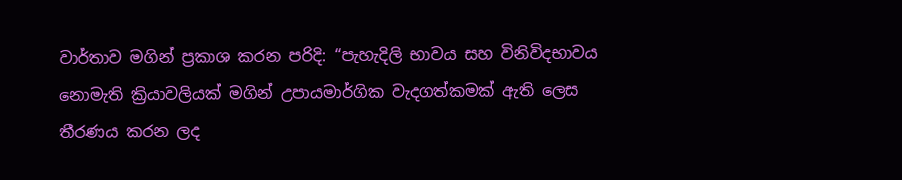වාර්තාව මගින් ප්‍රකාශ කරන පරිදි: “පැහැදිලි භාවය සහ විනිවිදභාවය නොමැති ක්‍රියාවලියක් මගින් උපායමාර්ගික වැදගත්කමක් ඇති ලෙස තීරණය කරන ලද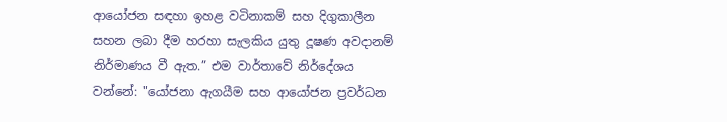ආයෝජන සඳහා ඉහළ වටිනාකම් සහ දිගුකාලීන සහන ලබා දීම හරහා සැලකිය යුතු දූෂණ අවදානම් නිර්මාණය වී ඇත.” එම වාර්තාවේ නිර්දේශය වන්නේ: "යෝජනා ඇගයීම සහ ආයෝජන ප්‍රවර්ධන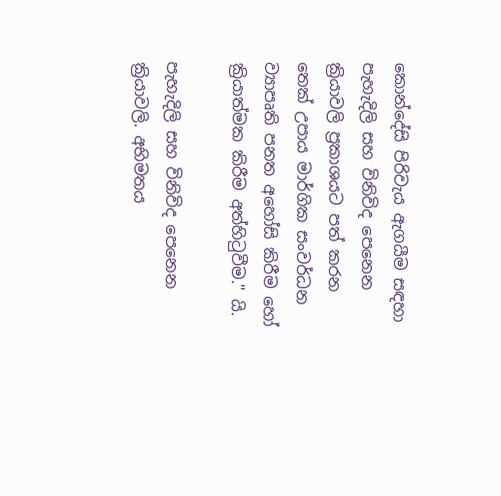කොන්දේසි පිරිවැය ඇගයීම සඳහා පැහැදිලි සහ විනිවිද පෙනෙන ක්‍රියාවලි ප්‍රකාශයට පත් කරන තෙක් උපාය මාර්ගික සංවර්ධන ව්‍යාපෘති පනත අහෝසි කිරීම හෝ ක්‍රියාත්මක කිරීම අත්හිටුවීම." යි.

පැහැදිලි සහ විනිවිද පෙනෙන ක්‍රියාවලි. අභිමතය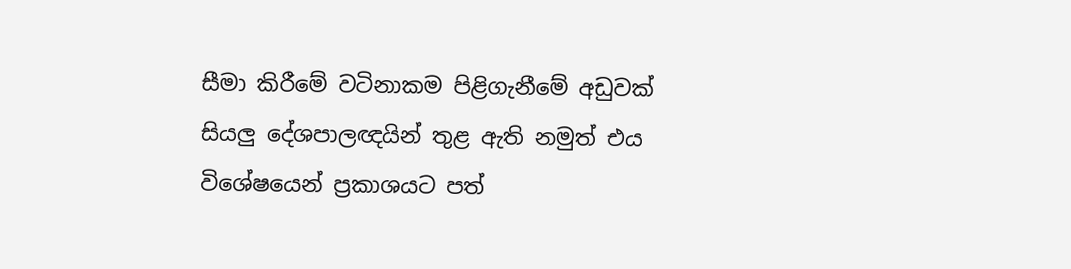සීමා කිරීමේ වටිනාකම පිළිගැනීමේ අඩුවක් සියලු දේශපාලඥයින් තුළ ඇති නමුත් එය විශේෂයෙන් ප්‍රකාශයට පත්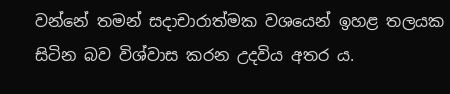වන්නේ තමන් සදාචාරාත්මක වශයෙන් ඉහළ තලයක සිටින බව විශ්වාස කරන උදවිය අතර ය.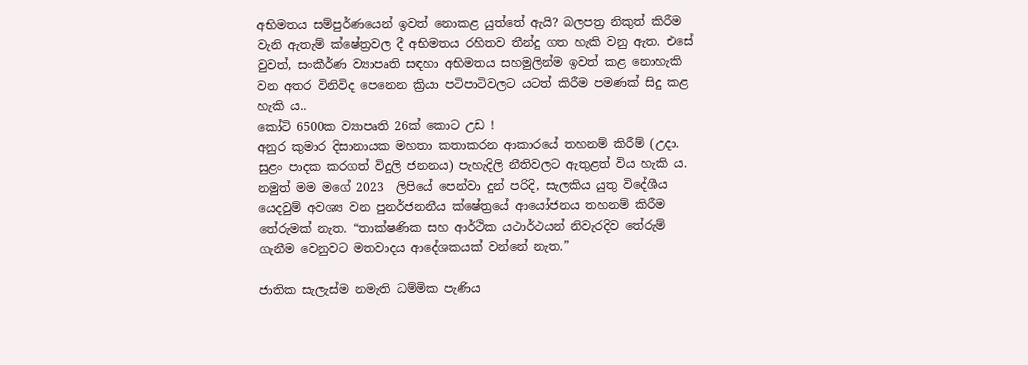අභිමතය සම්පුර්ණයෙන් ඉවත් නොකළ යුත්තේ ඇයි? බලපත්‍ර නිකුත් කිරීම වැනි ඇතැම් ක්ෂේත්‍රවල දී අභිමතය රහිතව තීන්දු ගත හැකි වනු ඇත. එසේ වුවත්, සංකීර්ණ ව්‍යාපෘති සඳහා අභිමතය සහමුලින්ම ඉවත් කළ නොහැකි වන අතර විනිවිද පෙනෙන ක්‍රියා පටිපාටිවලට යටත් කිරීම පමණක් සිදු කළ හැකි ය..
කෝටි 6500ක ව්‍යාපෘති 26ක් කොට උඩ !
අනුර කුමාර දිසානායක මහතා කතාකරන ආකාරයේ තහනම් කිරීම් (උදා. සුළං පාදක කරගත් විදුලි ජනනය) පැහැදිලි නීතිවලට ඇතුළත් විය හැකි ය. නමුත් මම මගේ 2023  ලිපියේ පෙන්වා දුන් පරිදි, සැලකිය යුතු විදේශීය යෙදවුම් අවශ්‍ය වන පුනර්ජනනීය ක්ෂේත්‍රයේ ආයෝජනය තහනම් කිරීම තේරුමක් නැත. “තාක්ෂණික සහ ආර්ථික යථාර්ථයන් නිවැරදිව තේරුම් ගැනීම වෙනුවට මතවාදය ආදේශකයක් වන්නේ නැත.”

ජාතික සැලැස්ම නමැති ධම්මික පැණිය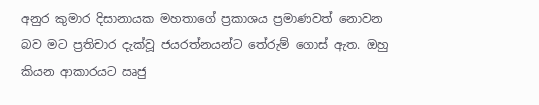අනුර කුමාර දිසානායක මහතාගේ ප්‍රකාශය ප්‍රමාණවත් නොවන බව මට ප්‍රතිචාර දැක්වූ ජයරත්නයන්ට තේරුම් ගොස් ඇත. ඔහු කියන ආකාරයට ඍජු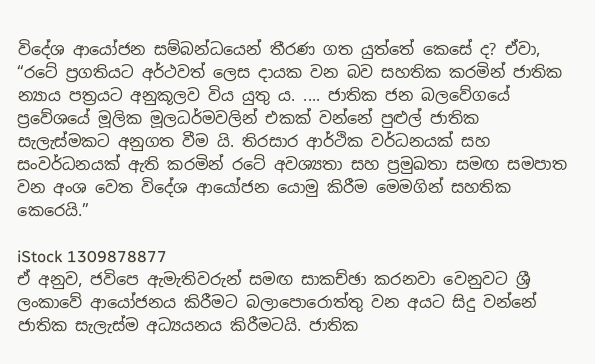විදේශ ආයෝජන සම්බන්ධයෙන් තීරණ ගත යුත්තේ කෙසේ ද? ඒවා, “රටේ ප්‍රගතියට අර්ථවත් ලෙස දායක වන බව සහතික කරමින් ජාතික න්‍යාය පත්‍රයට අනුකූලව විය යුතු ය. .... ජාතික ජන බලවේගයේ  ප්‍රවේශයේ මූලික මූලධර්මවලින් එකක් වන්නේ පුළුල් ජාතික සැලැස්මකට අනුගත වීම යි. තිරසාර ආර්ථික වර්ධනයක් සහ සංවර්ධනයක් ඇති කරමින් රටේ අවශ්‍යතා සහ ප්‍රමුඛතා සමඟ සමපාත වන අංශ වෙත විදේශ ආයෝජන යොමු කිරීම මෙමගින් සහතික කෙරෙයි.”

iStock 1309878877
ඒ අනුව, ජවිපෙ ඇමැතිවරුන් සමඟ සාකච්ඡා කරනවා වෙනුවට ශ්‍රී ලංකාවේ ආයෝජනය කිරීමට බලාපොරොත්තු වන අයට සිදු වන්නේ ජාතික සැලැස්ම අධ්‍යයනය කිරීමටයි. ජාතික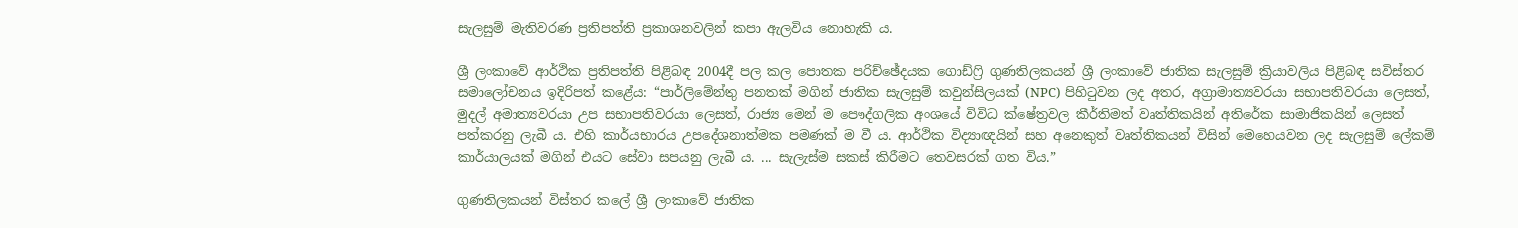සැලසුම් මැතිවරණ ප්‍රතිපත්ති ප්‍රකාශනවලින් කපා ඇලවිය නොහැකි ය.

ශ්‍රී ලංකාවේ ආර්ථික ප්‍රතිපත්ති පිළිබඳ 2004දී පල කල පොතක පරිච්ඡේදයක ගොඩ්ෆ්‍රි ගුණතිලකයන් ශ්‍රී ලංකාවේ ජාතික සැලසුම් ක්‍රියාවලිය පිළිබඳ සවිස්තර සමාලෝචනය ඉදිරිපත් කළේය: “පාර්ලිමේන්තු පනතක් මගින් ජාතික සැලසුම් කවුන්සිලයක් (NPC) පිහිටුවන ලද අතර, අග්‍රාමාත්‍යවරයා සභාපතිවරයා ලෙසත්, මුදල් අමාත්‍යවරයා උප සභාපතිවරයා ලෙසත්, රාජ්‍ය මෙන් ම පෞද්ගලික අංශයේ විවිධ ක්ෂේත්‍රවල කීර්තිමත් වෘත්තිකයින් අතිරේක සාමාජිකයින් ලෙසත් පත්කරනු ලැබී ය. එහි කාර්යභාරය උපදේශනාත්මක පමණක් ම වී ය. ආර්ථික විද්‍යාඥයින් සහ අනෙකුත් වෘත්තිකයන් විසින් මෙහෙයවන ලද සැලසුම් ලේකම් කාර්යාලයක් මගින් එයට සේවා සපයනු ලැබී ය. ... සැලැස්ම සකස් කිරීමට තෙවසරක් ගත විය.”

ගුණතිලකයන් විස්තර කලේ ශ්‍රී ලංකාවේ ජාතික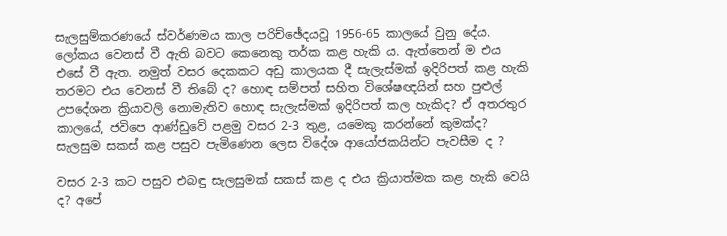සැලසුම්කරණයේ ස්වර්ණමය කාල පරිච්ඡේදයවූ 1956-65 කාලයේ වුනු දේය. ලෝකය වෙනස් වී ඇති බවට කෙනෙකු තර්ක කළ හැකි ය. ඇත්තෙන් ම එය එසේ වී ඇත. නමුත් වසර දෙකකට අඩු කාලයක දී සැලැස්මක් ඉදිරිපත් කළ හැකි තරමට එය වෙනස් වී තිබේ ද? හොඳ සම්පත් සහිත විශේෂඥයින් සහ පුළුල් උපදේශන ක්‍රියාවලි නොමැතිව හොඳ සැලැස්මක් ඉදිරිපත් කල හැකිද? ඒ අතරතුර කාලයේ, ජවිපෙ ආණ්ඩුවේ පළමු වසර 2-3 තුළ, යමෙකු කරන්නේ කුමක්ද? සැලසුම සකස් කළ පසුව පැමිණෙන ලෙස විදේශ ආයෝජකයින්ට පැවසීම ද ?

වසර 2-3 කට පසුව එබඳු සැලසුමක් සකස් කළ ද එය ක්‍රියාත්මක කළ හැකි වෙයි ද? අපේ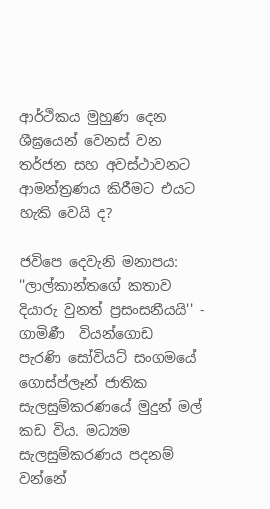ආර්ථිකය මුහුණ දෙන ශීඝ්‍රයෙන් වෙනස් වන තර්ජන සහ අවස්ථාවනට ආමන්ත්‍රණය කිරීමට එයට හැකි වෙයි ද?

ජවිපෙ දෙවැනි මනාපය: ''ලාල්කාන්තගේ කතාව දියාරු වුනත් ප්‍රසංසනීයයි'' - ගාමිණී  වියන්ගොඩ
පැරණි සෝවියට් සංගමයේ ගොස්ප්ලෑන් ජාතික සැලසුම්කරණයේ මුදුන් මල් කඩ විය. මධ්‍යම සැලසුම්කරණය පදනම් වන්නේ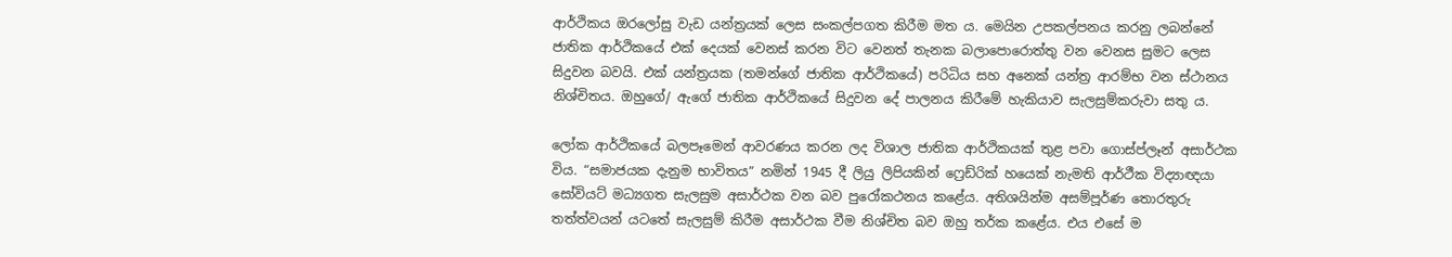ආර්ථිකය ඔරලෝසු වැඩ යන්ත්‍රයක් ලෙස සංකල්පගත කිරීම මත ය. මෙයින උපකල්පනය කරනු ලබන්නේ ජාතික ආර්ථිකයේ එක් දෙයක් වෙනස් කරන විට වෙනත් තැනක බලාපොරොත්තු වන වෙනස සුමට ලෙස සිදුවන බවයි. එක් යන්ත්‍රයක (තමන්ගේ ජාතික ආර්ථිකයේ) පරිධිය සහ අනෙක් යන්ත්‍ර ආරම්භ වන ස්ථානය නිශ්චිතය. ඔහුගේ/ ඇගේ ජාතික ආර්ථිකයේ සිදුවන දේ පාලනය කිරීමේ හැකියාව සැලසුම්කරුවා සතු ය.

ලෝක ආර්ථිකයේ බලපෑමෙන් ආවරණය කරන ලද විශාල ජාතික ආර්ථිකයක් තුළ පවා ගොස්ප්ලෑන් අසාර්ථක විය. “සමාජයක දැනුම භාවිතය” නමින් 1945 දී ලියු ලිපියකින් ෆ්‍රෙඩ්රික් හයෙක් නැමති ආර්ථීක විද්‍යාඥයා සෝවියට් මධ්‍යගත සැලසුම අසාර්ථක වන බව පුරෝකථනය කළේය. අතිශයින්ම අසම්පූර්ණ තොරතුරු තත්ත්වයන් යටතේ සැලසුම් කිරීම අසාර්ථක වීම නිශ්චිත බව ඔහු තර්ක කළේය. එය එසේ ම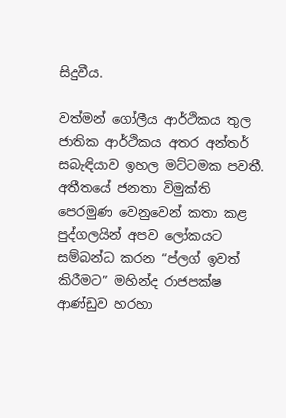සිදුවීය.

වත්මන් ගෝලීය ආර්ථිකය තුල ජාතික ආර්ථිකය අතර අන්තර් සබැඳියාව ඉහල මට්ටමක පවතී. අතීතයේ ජනතා විමුක්ති පෙරමුණ වෙනුවෙන් කතා කළ පුද්ගලයින් අපව ලෝකයට සම්බන්ධ කරන “ප්ලග් ඉවත් කිරීමට” මහින්ද රාජපක්ෂ ආණ්ඩුව හරහා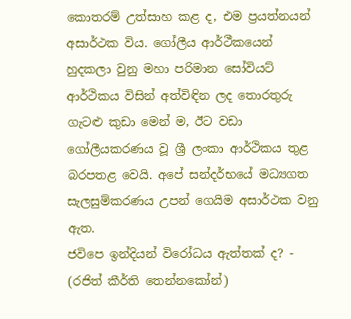කොතරම් උත්සාහ කළ ද, එම ප්‍රයත්නයන් අසාර්ථක විය. ගෝලීය ආර්ථීකයෙන් හුදකලා වුනු මහා පරිමාන සෝවියට් ආර්ථිකය විසින් අත්විඳින ලද තොරතුරු ගැටළු කුඩා මෙන් ම, ඊට වඩා ගෝලීයකරණය වූ ශ්‍රී ලංකා ආර්ථිකය තුළ බරපතළ වෙයි. අපේ සන්දර්භයේ මධ්‍යගත සැලසුම්කරණය උපන් ගෙයිම අසාර්ථක වනු ඇත.
ජවිපෙ ඉන්දියන් විරෝධය ඇත්තක් ද? - (රජිත් කීර්ති තෙන්නකෝන්)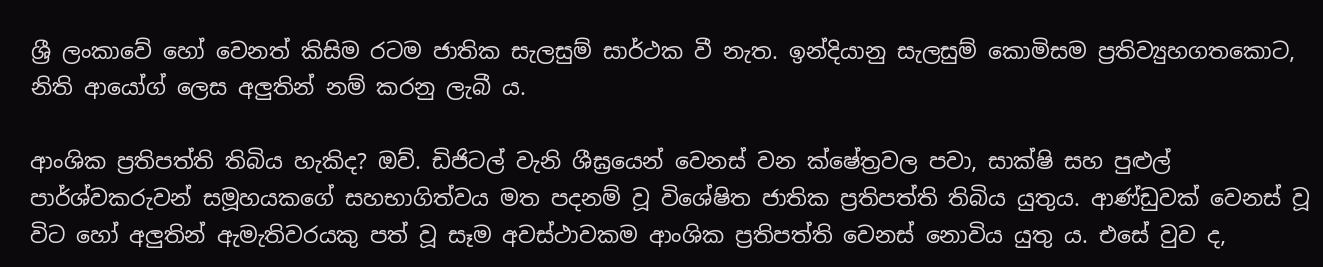ශ්‍රී ලංකාවේ හෝ වෙනත් කිසිම රටම ජාතික සැලසුම් සාර්ථක වී නැත. ඉන්දියානු සැලසුම් කොමිසම ප්‍රතිව්‍යුහගතකොට, නිති ආයෝග් ලෙස අලුතින් නම් කරනු ලැබී ය.

ආංශික ප්‍රතිපත්ති තිබිය හැකිද? ඔව්. ඩිජිටල් වැනි ශීඝ්‍රයෙන් වෙනස් වන ක්ෂේත්‍රවල පවා, සාක්ෂි සහ පුළුල් පාර්ශ්වකරුවන් සමූහයකගේ සහභාගිත්වය මත පදනම් වූ විශේෂිත ජාතික ප්‍රතිපත්ති තිබිය යුතුය. ආණ්ඩුවක් වෙනස් වූ විට හෝ අලුතින් ඇමැතිවරයකු පත් වූ සෑම අවස්ථාවකම ආංශික ප්‍රතිපත්ති වෙනස් නොවිය යුතු ය. එසේ වුව ද,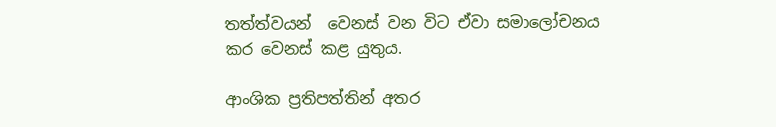තත්ත්වයන්  වෙනස් වන විට ඒවා සමාලෝචනය කර වෙනස් කළ යුතුය.

ආංශික ප්‍රතිපත්තින් අතර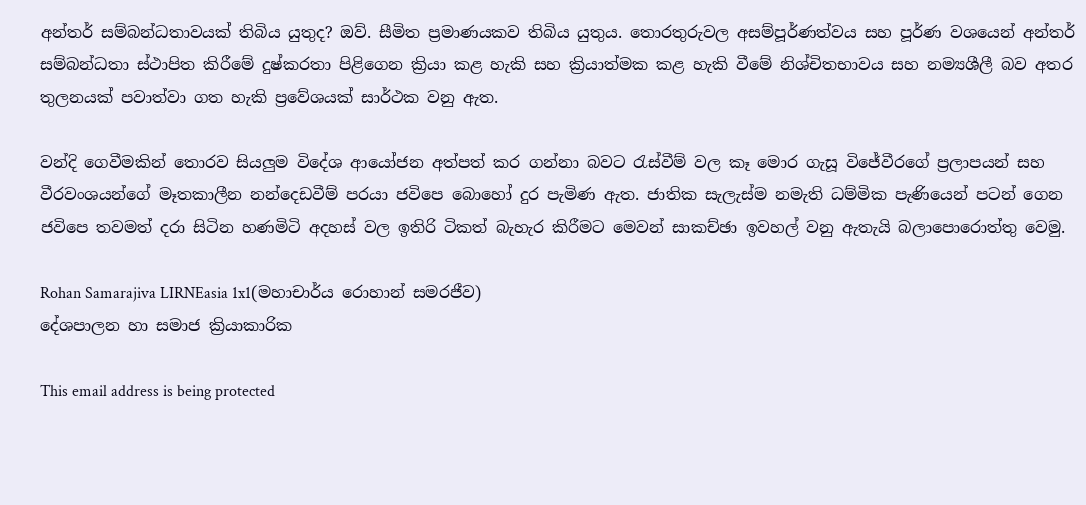අන්තර් සම්බන්ධතාවයක් තිබිය යුතුද? ඔව්. සීමිත ප්‍රමාණයකව තිබිය යුතුය. තොරතුරුවල අසම්පූර්ණත්වය සහ පූර්ණ වශයෙන් අන්තර් සම්බන්ධතා ස්ථාපිත කිරීමේ දුෂ්කරතා පිළිගෙන ක්‍රියා කළ හැකි සහ ක්‍රියාත්මක කළ හැකි වීමේ නිශ්චිතභාවය සහ නම්‍යශීලී බව අතර තුලනයක් පවාත්වා ගත හැකි ප්‍රවේශයක් සාර්ථක වනු ඇත.

වන්දි ගෙවීමකින් තොරව සියලුම විදේශ ආයෝජන අත්පත් කර ගන්නා බවට රැස්වීම් වල කෑ මොර ගැසූ විජේවීරගේ ප්‍රලාපයන් සහ වීරවංශයන්ගේ මෑතකාලීන නන්දෙඩවීම් පරයා ජවිපෙ බොහෝ දුර පැමිණ ඇත. ජාතික සැලැස්ම නමැති ධම්මික පැණියෙන් පටන් ගෙන ජවිපෙ තවමත් දරා සිටින හණමිටි අදහස් වල ඉතිරි ටිකත් බැහැර කිරීමට මෙවන් සාකච්ඡා ඉවහල් වනු ඇතැයි බලාපොරොත්තු වෙමු.

Rohan Samarajiva LIRNEasia 1x1(මහාචාර්ය රොහාන් සමරජීව)
දේශපාලන හා සමාජ ක්‍රියාකාරික

This email address is being protected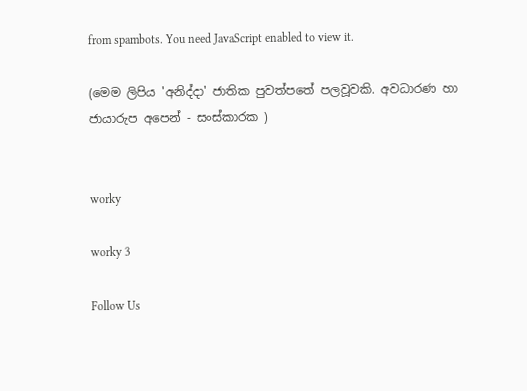from spambots. You need JavaScript enabled to view it.

(මෙම ලිපිය 'අනිද්දා' ජාතික පුවත්පතේ පලවූවකි. අවධාරණ හා ජායාරුප අපෙන් - සංස්කාරක )


worky

worky 3

Follow Us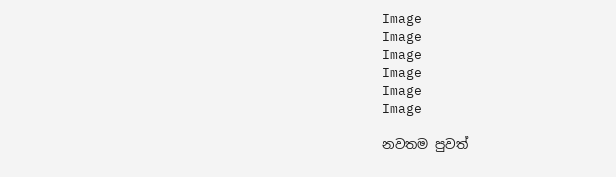Image
Image
Image
Image
Image
Image

නවතම පුවත්